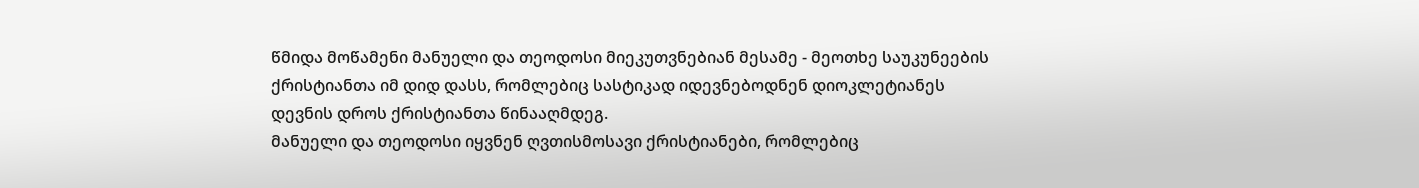წმიდა მოწამენი მანუელი და თეოდოსი მიეკუთვნებიან მესამე - მეოთხე საუკუნეების ქრისტიანთა იმ დიდ დასს, რომლებიც სასტიკად იდევნებოდნენ დიოკლეტიანეს დევნის დროს ქრისტიანთა წინააღმდეგ.
მანუელი და თეოდოსი იყვნენ ღვთისმოსავი ქრისტიანები, რომლებიც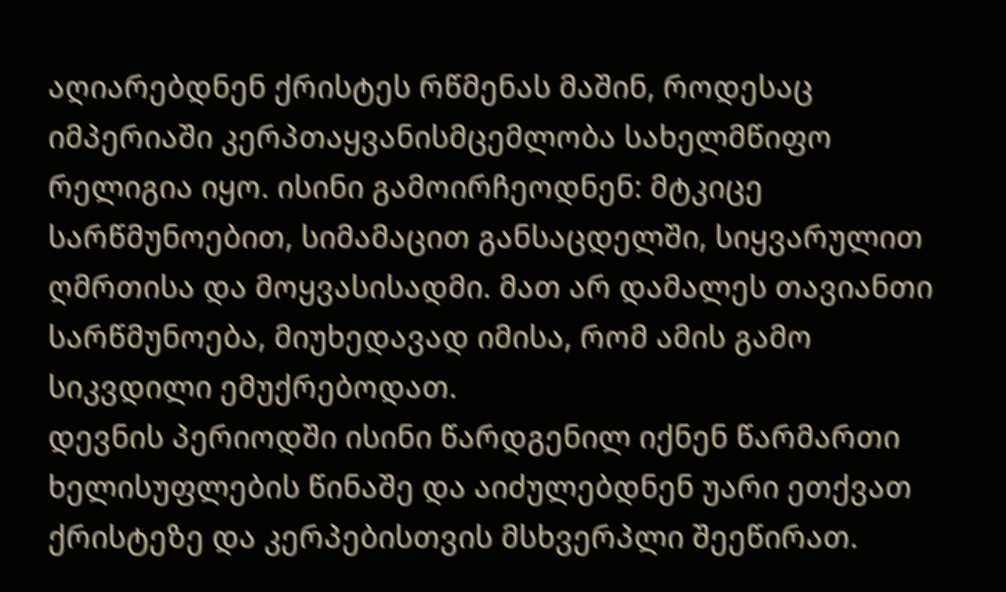აღიარებდნენ ქრისტეს რწმენას მაშინ, როდესაც იმპერიაში კერპთაყვანისმცემლობა სახელმწიფო რელიგია იყო. ისინი გამოირჩეოდნენ: მტკიცე სარწმუნოებით, სიმამაცით განსაცდელში, სიყვარულით ღმრთისა და მოყვასისადმი. მათ არ დამალეს თავიანთი სარწმუნოება, მიუხედავად იმისა, რომ ამის გამო სიკვდილი ემუქრებოდათ.
დევნის პერიოდში ისინი წარდგენილ იქნენ წარმართი ხელისუფლების წინაშე და აიძულებდნენ უარი ეთქვათ ქრისტეზე და კერპებისთვის მსხვერპლი შეეწირათ.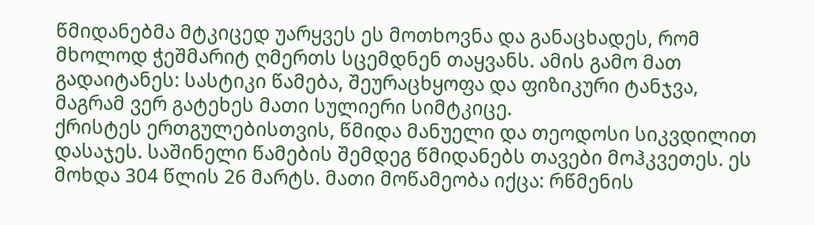წმიდანებმა მტკიცედ უარყვეს ეს მოთხოვნა და განაცხადეს, რომ მხოლოდ ჭეშმარიტ ღმერთს სცემდნენ თაყვანს. ამის გამო მათ გადაიტანეს: სასტიკი წამება, შეურაცხყოფა და ფიზიკური ტანჯვა, მაგრამ ვერ გატეხეს მათი სულიერი სიმტკიცე.
ქრისტეს ერთგულებისთვის, წმიდა მანუელი და თეოდოსი სიკვდილით დასაჯეს. საშინელი წამების შემდეგ წმიდანებს თავები მოჰკვეთეს. ეს მოხდა 304 წლის 26 მარტს. მათი მოწამეობა იქცა: რწმენის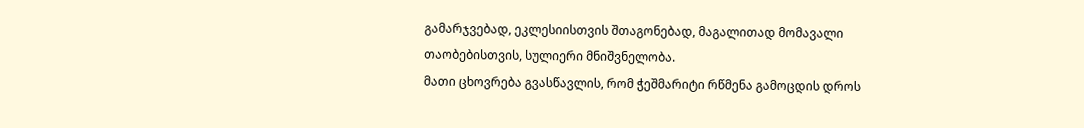გამარჯვებად, ეკლესიისთვის შთაგონებად, მაგალითად მომავალი თაობებისთვის, სულიერი მნიშვნელობა.
მათი ცხოვრება გვასწავლის, რომ ჭეშმარიტი რწმენა გამოცდის დროს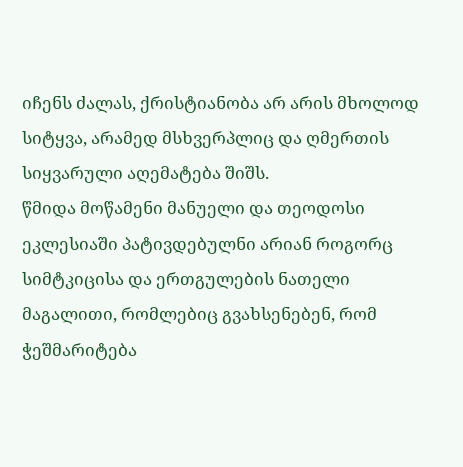იჩენს ძალას, ქრისტიანობა არ არის მხოლოდ სიტყვა, არამედ მსხვერპლიც და ღმერთის სიყვარული აღემატება შიშს.
წმიდა მოწამენი მანუელი და თეოდოსი ეკლესიაში პატივდებულნი არიან როგორც სიმტკიცისა და ერთგულების ნათელი მაგალითი, რომლებიც გვახსენებენ, რომ ჭეშმარიტება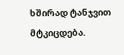ხშირად ტანჯვით მტკიცდება.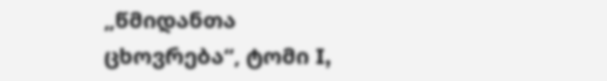„წმიდანთა ცხოვრება“, ტომი I,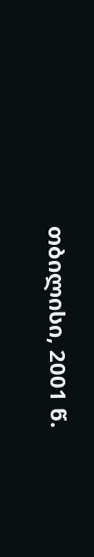თბილისი, 2001 წ.